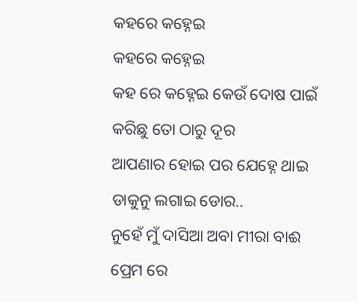କହରେ କହ୍ନେଇ
କହରେ କହ୍ନେଇ
କହ ରେ କହ୍ନେଇ କେଉଁ ଦୋଷ ପାଇଁ
କରିଛୁ ତୋ ଠାରୁ ଦୂର
ଆପଣାର ହୋଇ ପର ଯେହ୍ନେ ଥାଇ
ଡାକୁନୁ ଲଗାଇ ଡୋର..
ନୁହେଁ ମୁଁ ଦାସିଆ ଅବା ମୀରା ବାଈ
ପ୍ରେମ ରେ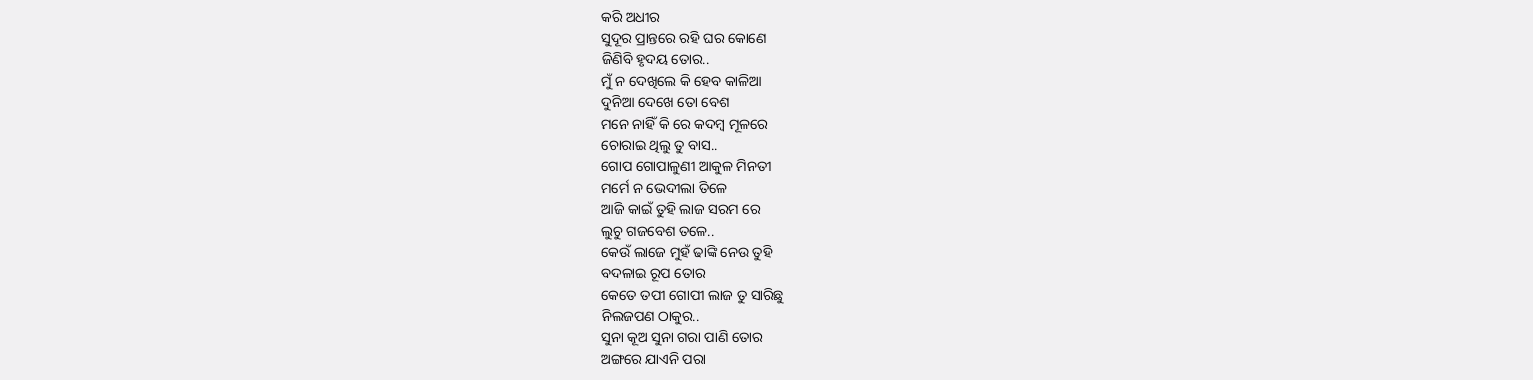କରି ଅଧୀର
ସୁଦୂର ପ୍ରାନ୍ତରେ ରହି ଘର କୋଣେ
ଜିଣିବି ହୃଦୟ ତୋର..
ମୁଁ ନ ଦେଖିଲେ କି ହେବ କାଳିଆ
ଦୁନିଆ ଦେଖେ ତୋ ବେଶ
ମନେ ନାହିଁ କି ରେ କଦମ୍ବ ମୂଳରେ
ଚୋରାଇ ଥିଲୁ ତୁ ବାସ..
ଗୋପ ଗୋପାଳୁଣୀ ଆକୁଳ ମିନତୀ
ମର୍ମେ ନ ଭେଦୀଲା ତିଳେ
ଆଜି କାଇଁ ତୁହି ଲାଜ ସରମ ରେ
ଲୁଚୁ ଗଜବେଶ ତଳେ..
କେଉଁ ଲାଜେ ମୁହଁ ଢାଙ୍କି ନେଉ ତୁହି
ବଦଳାଇ ରୂପ ତୋର
କେତେ ତପୀ ଗୋପୀ ଲାଜ ତୁ ସାରିଛୁ
ନିଲଜପଣ ଠାକୁର..
ସୁନା କୂଅ ସୁନା ଗରା ପାଣି ତୋର
ଅଙ୍ଗରେ ଯାଏନି ପରା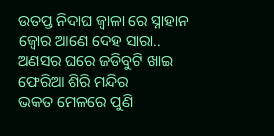ଉତପ୍ତ ନିଦାଘ ଜ୍ୱାଳା ରେ ସ୍ନାହାନ
ଜ୍ୱୋର ଆଣେ ଦେହ ସାରା..
ଅଣସର ଘରେ ଜଡିବୁଟି ଖାଇ
ଫେରିଆ ଶିରି ମନ୍ଦିର
ଭକତ ମେଳରେ ପୁଣି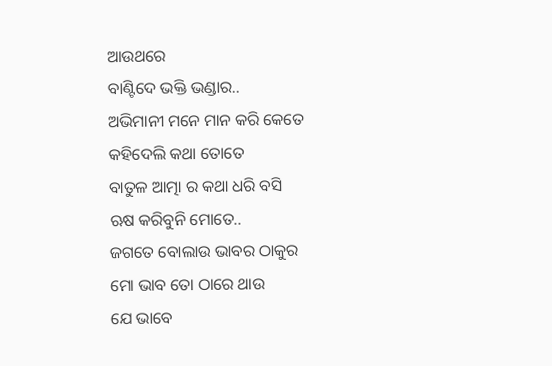ଆଉଥରେ
ବାଣ୍ଟିଦେ ଭକ୍ତି ଭଣ୍ଡାର..
ଅଭିମାନୀ ମନେ ମାନ କରି କେତେ
କହିଦେଲି କଥା ତୋତେ
ବାତୁଳ ଆତ୍ମା ର କଥା ଧରି ବସି
ଋଷ କରିବୁନି ମୋତେ..
ଜଗତେ ବୋଲାଉ ଭାବର ଠାକୁର
ମୋ ଭାବ ତୋ ଠାରେ ଥାଉ
ଯେ ଭାବେ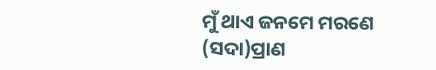ମୁଁ ଥାଏ ଜନମେ ମରଣେ
(ସଦା)ପ୍ରାଣ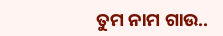ତୁମ ନାମ ଗାଉ..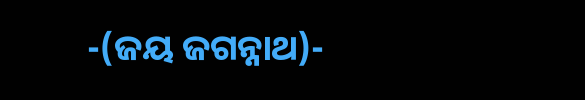-(ଜୟ ଜଗନ୍ନାଥ)-